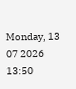Monday, 13 07 2026
13:50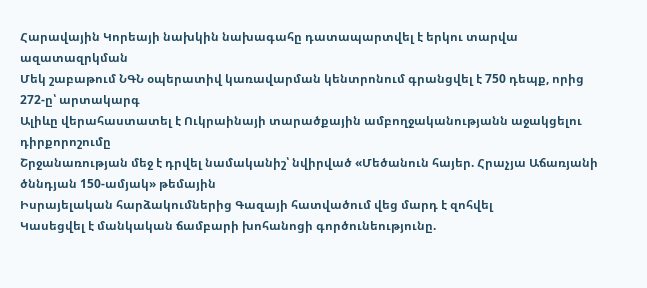Հարավային Կորեայի նախկին նախագահը դատապարտվել է երկու տարվա ազատազրկման
Մեկ շաբաթում ՆԳՆ օպերատիվ կառավարման կենտրոնում գրանցվել է 750 դեպք, որից 272-ը՝ արտակարգ
Ալիևը վերահաստատել է Ուկրաինայի տարածքային ամբողջականությանն աջակցելու դիրքորոշումը
Շրջանառության մեջ է դրվել նամականիշ՝ նվիրված «Մեծանուն հայեր. Հրաչյա Աճառյանի ծննդյան 150-ամյակ» թեմային
Իսրայելական հարձակումներից Գազայի հատվածում վեց մարդ է զոհվել
Կասեցվել է մանկական ճամբարի խոհանոցի գործունեությունը.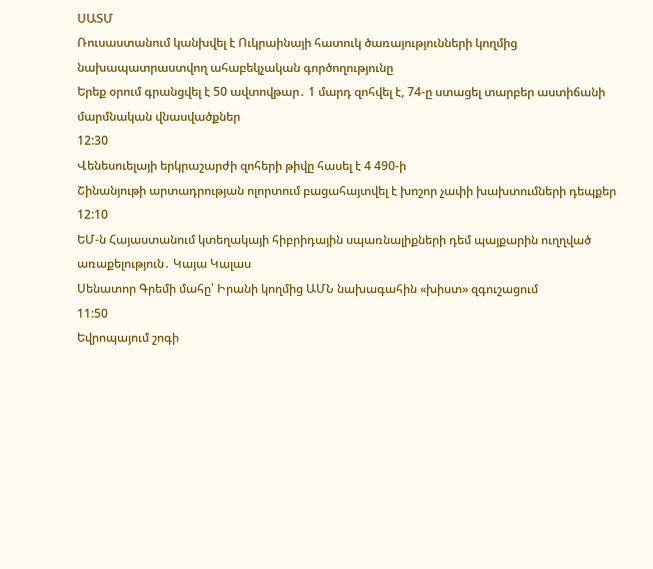ՍԱՏՄ
Ռուսաստանում կանխվել է Ուկրաինայի հատուկ ծառայությունների կողմից նախապատրաստվող ահաբեկչական գործողությունը
Երեք օրում գրանցվել է 50 ավտովթար․ 1 մարդ զոհվել է, 74-ը ստացել տարբեր աստիճանի մարմնական վնասվածքներ
12:30
Վենեսուելայի երկրաշարժի զոհերի թիվը հասել է 4 490-ի
Շինանյութի արտադրության ոլորտում բացահայտվել է խոշոր չափի խախտումների դեպքեր
12:10
ԵՄ-ն Հայաստանում կտեղակայի հիբրիդային սպառնալիքների դեմ պայքարին ուղղված առաքելություն․ Կայա Կալաս
Սենատոր Գրեմի մահը՝ Իրանի կողմից ԱՄՆ նախագահին «խիստ» զգուշացում
11:50
Եվրոպայում շոգի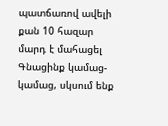պատճառով ավելի քան 10 հազար մարդ է մահացել
Գնացինք կամաց-կամաց, սկսում ենք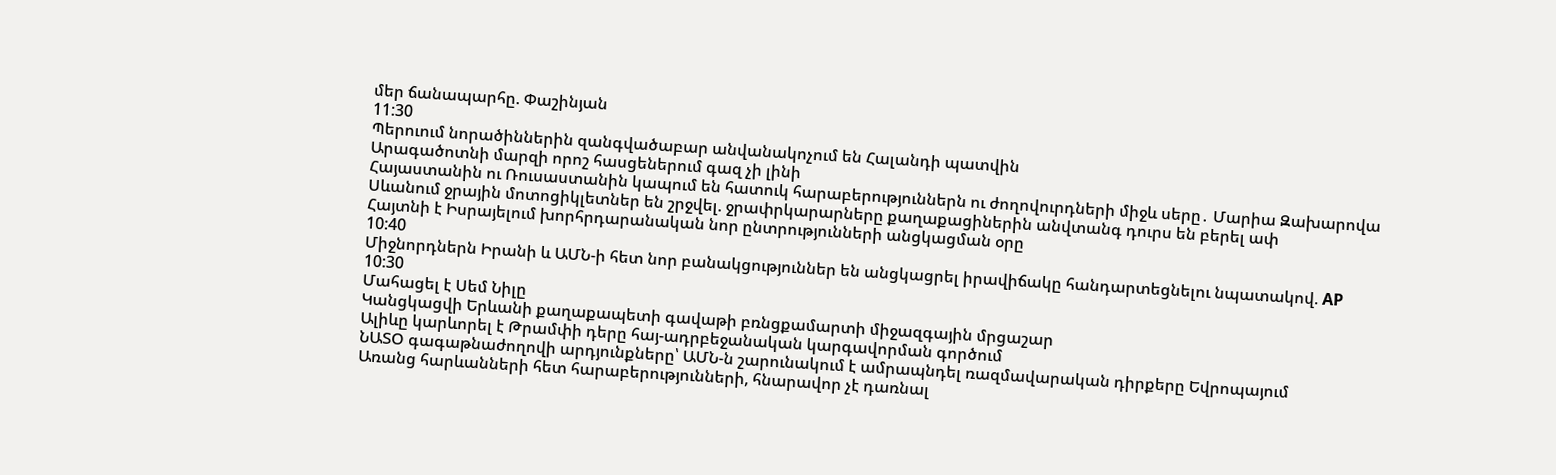մեր ճանապարհը. Փաշինյան
11:30
Պերուում նորածիններին զանգվածաբար անվանակոչում են Հալանդի պատվին
Արագածոտնի մարզի որոշ հասցեներում գազ չի լինի
Հայաստանին ու Ռուսաստանին կապում են հատուկ հարաբերություններն ու ժողովուրդների միջև սերը․ Մարիա Զախարովա
Սևանում ջրային մոտոցիկլետներ են շրջվել. ջրափրկարարները քաղաքացիներին անվտանգ դուրս են բերել ափ
Հայտնի է Իսրայելում խորհրդարանական նոր ընտրությունների անցկացման օրը
10:40
Միջնորդներն Իրանի և ԱՄՆ-ի հետ նոր բանակցություններ են անցկացրել իրավիճակը հանդարտեցնելու նպատակով. AP
10:30
Մահացել է Սեմ Նիլը
Կանցկացվի Երևանի քաղաքապետի գավաթի բռնցքամարտի միջազգային մրցաշար
Ալիևը կարևորել է Թրամփի դերը հայ-ադրբեջանական կարգավորման գործում
ՆԱՏՕ գագաթնաժողովի արդյունքները՝ ԱՄՆ-ն շարունակում է ամրապնդել ռազմավարական դիրքերը Եվրոպայում
Առանց հարևանների հետ հարաբերությունների, հնարավոր չէ դառնալ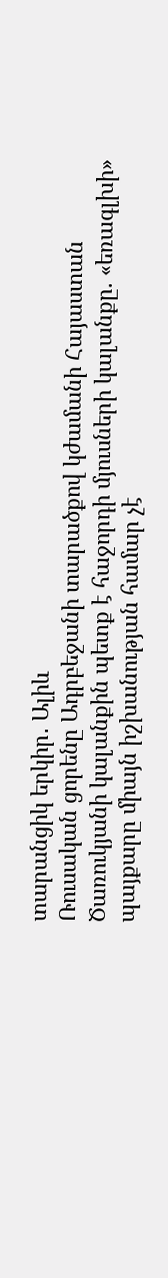տարանցիկ երկիր․ Ալիև
Ռուսական ցորենը Ադրբեջանի տարածքով կժամանի Հայաստան
Ծառուկյանի կալանքին պետք է հաջորդի մյուսների կալանքը. «եռագլխի» պայքարը միայն իշխանության համար չէ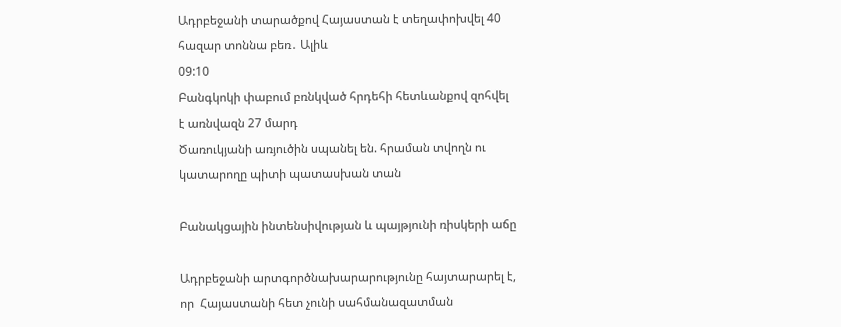Ադրբեջանի տարածքով Հայաստան է տեղափոխվել 40 հազար տոննա բեռ․ Ալիև
09:10
Բանգկոկի փաբում բռնկված հրդեհի հետևանքով զոհվել է առնվազն 27 մարդ
Ծառուկյանի առյուծին սպանել են. հրաման տվողն ու կատարողը պիտի պատասխան տան

Բանակցային ինտենսիվության և պայթյունի ռիսկերի աճը

Ադրբեջանի արտգործնախարարությունը հայտարարել է, որ  Հայաստանի հետ չունի սահմանազատման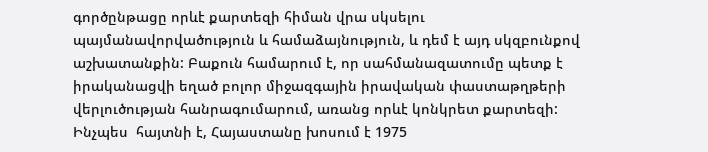գործընթացը որևէ քարտեզի հիման վրա սկսելու պայմանավորվածություն և համաձայնություն, և դեմ է այդ սկզբունքով աշխատանքին: Բաքուն համարում է, որ սահմանազատումը պետք է իրականացվի եղած բոլոր միջազգային իրավական փաստաթղթերի վերլուծության հանրագումարում, առանց որևէ կոնկրետ քարտեզի: Ինչպես  հայտնի է, Հայաստանը խոսում է 1975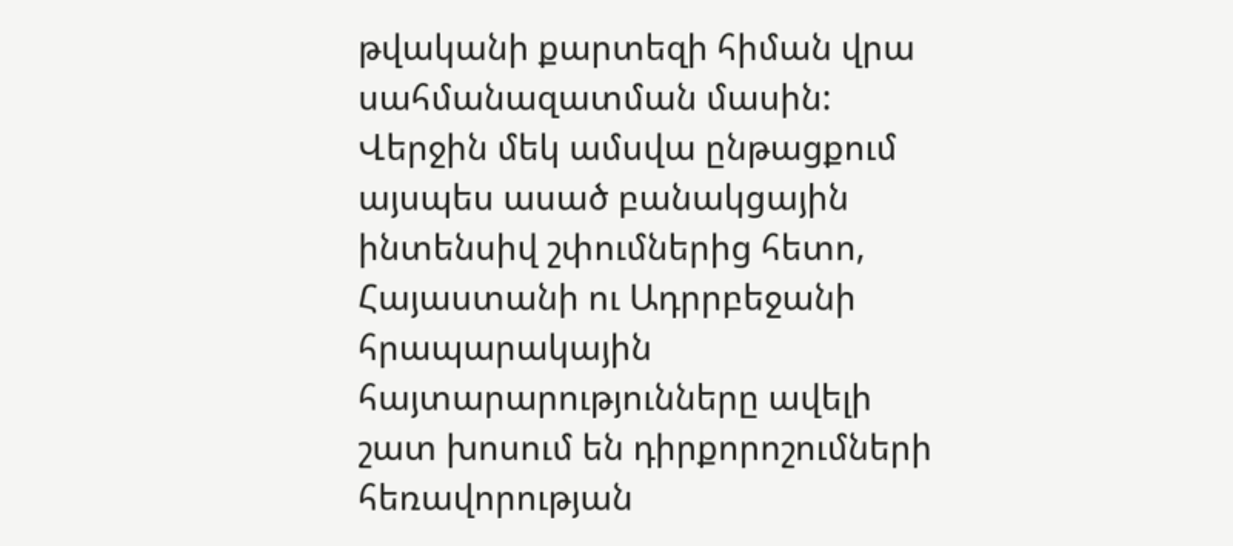թվականի քարտեզի հիման վրա սահմանազատման մասին: Վերջին մեկ ամսվա ընթացքում այսպես ասած բանակցային ինտենսիվ շփումներից հետո, Հայաստանի ու Ադրրբեջանի հրապարակային հայտարարությունները ավելի շատ խոսում են դիրքորոշումների հեռավորության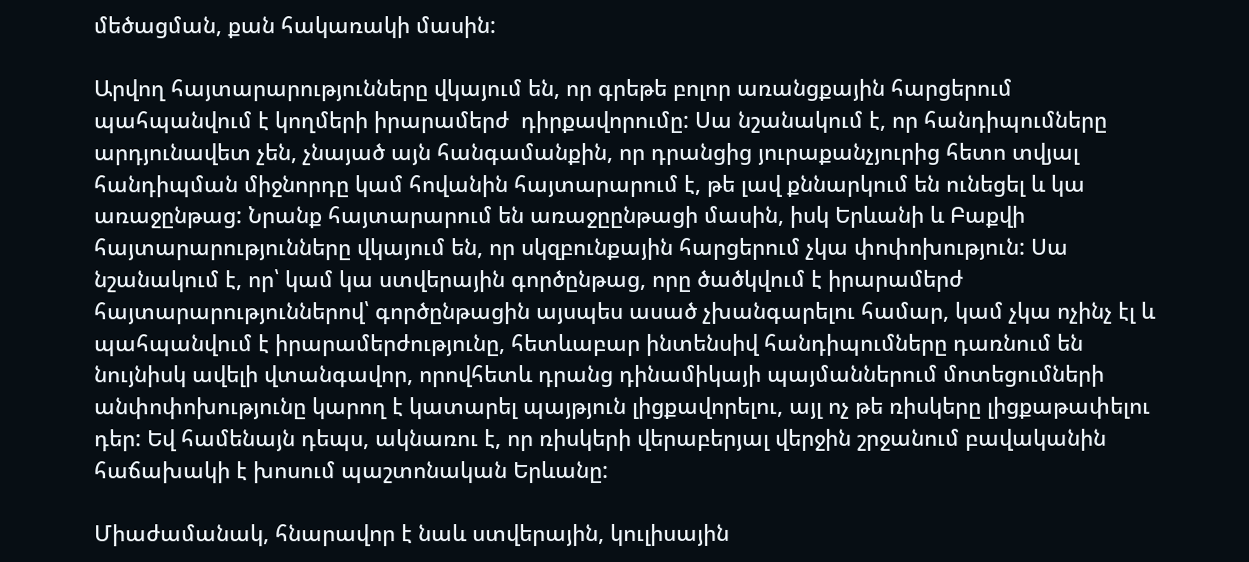մեծացման, քան հակառակի մասին:

Արվող հայտարարությունները վկայում են, որ գրեթե բոլոր առանցքային հարցերում պահպանվում է կողմերի իրարամերժ  դիրքավորումը: Սա նշանակում է, որ հանդիպումները արդյունավետ չեն, չնայած այն հանգամանքին, որ դրանցից յուրաքանչյուրից հետո տվյալ հանդիպման միջնորդը կամ հովանին հայտարարում է, թե լավ քննարկում են ունեցել և կա առաջընթաց: Նրանք հայտարարում են առաջըընթացի մասին, իսկ Երևանի և Բաքվի հայտարարությունները վկայում են, որ սկզբունքային հարցերում չկա փոփոխություն: Սա նշանակում է, որ՝ կամ կա ստվերային գործընթաց, որը ծածկվում է իրարամերժ հայտարարություններով՝ գործընթացին այսպես ասած չխանգարելու համար, կամ չկա ոչինչ էլ և պահպանվում է իրարամերժությունը, հետևաբար ինտենսիվ հանդիպումները դառնում են նույնիսկ ավելի վտանգավոր, որովհետև դրանց դինամիկայի պայմաններում մոտեցումների անփոփոխությունը կարող է կատարել պայթյուն լիցքավորելու, այլ ոչ թե ռիսկերը լիցքաթափելու դեր: Եվ համենայն դեպս, ակնառու է, որ ռիսկերի վերաբերյալ վերջին շրջանում բավականին հաճախակի է խոսում պաշտոնական Երևանը:

Միաժամանակ, հնարավոր է նաև ստվերային, կուլիսային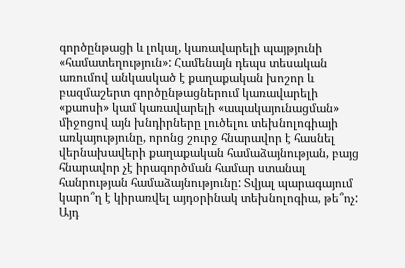գործընթացի և լոկալ, կառավարելի պայթյունի «համատեղություն»: Համենայն դեպս տեսական առումով անկասկած է քաղաքական խոշոր և բազմաշերտ գործընթացներում կառավարելի «քաոսի» կամ կառավարելի «ապակայունացման» միջոցով այն խնդիրները լուծելու տեխնոլոգիայի առկայությունը, որոնց շուրջ հնարավոր է հասնել վերնախավերի քաղաքական համաձայնության, բայց հնարավոր չէ իրագործման համար ստանալ հանրության համաձայնությունը: Տվյալ պարագայում կարո՞ղ է կիրառվել այդօրինակ տեխնոլոգիա, թե՞ոչ: Այդ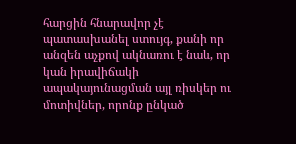հարցին հնարավոր չէ պատասխանել ստույգ, քանի որ անզեն աչքով ակնառու է նաև, որ կան իրավիճակի ապակայունացման այլ ռիսկեր ու մոտիվներ, որոնք ընկած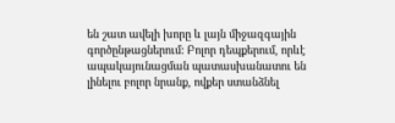են շատ ավելի խորը և լայն միջազգային գործընթացներում: Բոլոր դեպքերում, որևէ ապակայունացման պատասխանատու են լինելու բոլոր նրանք, ովքեր ստանձնել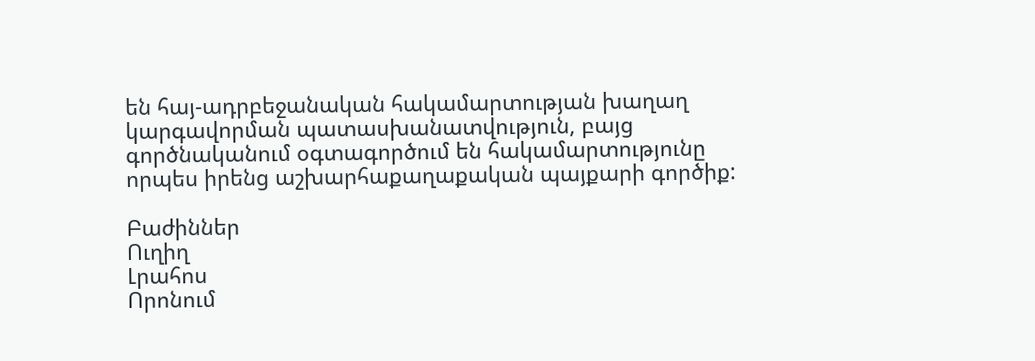են հայ-ադրբեջանական հակամարտության խաղաղ կարգավորման պատասխանատվություն, բայց գործնականում օգտագործում են հակամարտությունը որպես իրենց աշխարհաքաղաքական պայքարի գործիք:

Բաժիններ
Ուղիղ
Լրահոս
Որոնում